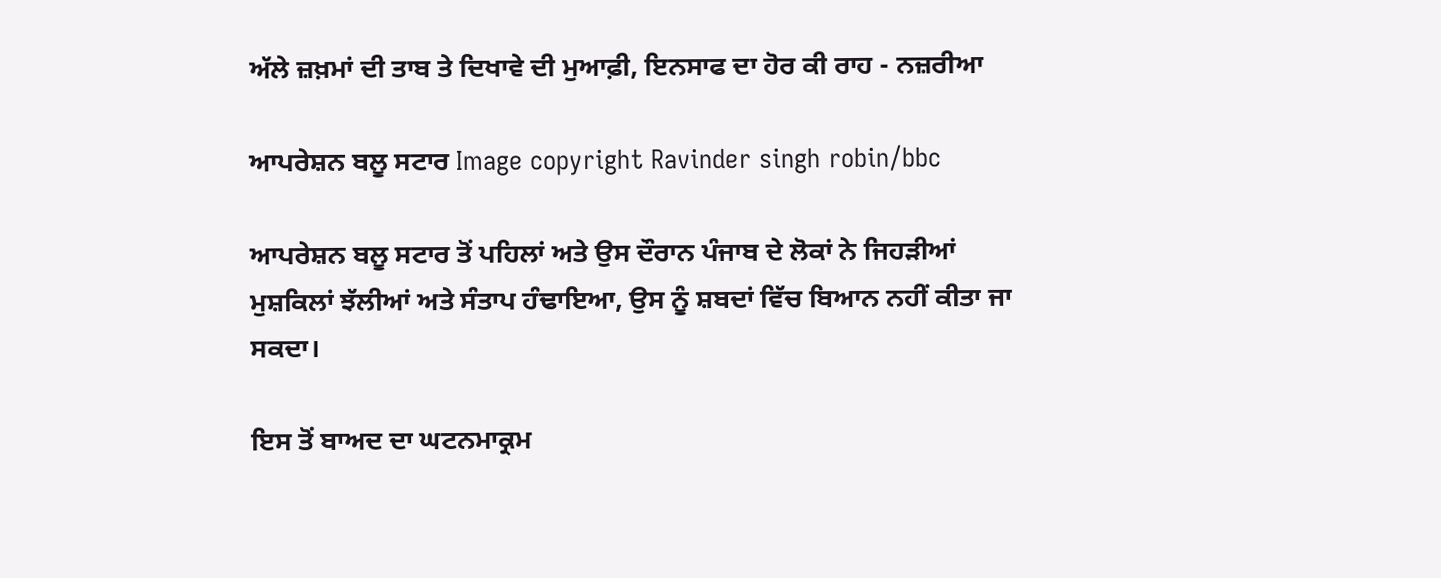ਅੱਲੇ ਜ਼ਖ਼ਮਾਂ ਦੀ ਤਾਬ ਤੇ ਦਿਖਾਵੇ ਦੀ ਮੁਆਫ਼ੀ, ਇਨਸਾਫ ਦਾ ਹੋਰ ਕੀ ਰਾਹ - ਨਜ਼ਰੀਆ

ਆਪਰੇਸ਼ਨ ਬਲੂ ਸਟਾਰ Image copyright Ravinder singh robin/bbc

ਆਪਰੇਸ਼ਨ ਬਲੂ ਸਟਾਰ ਤੋਂ ਪਹਿਲਾਂ ਅਤੇ ਉਸ ਦੌਰਾਨ ਪੰਜਾਬ ਦੇ ਲੋਕਾਂ ਨੇ ਜਿਹੜੀਆਂ ਮੁਸ਼ਕਿਲਾਂ ਝੱਲੀਆਂ ਅਤੇ ਸੰਤਾਪ ਹੰਢਾਇਆ, ਉਸ ਨੂੰ ਸ਼ਬਦਾਂ ਵਿੱਚ ਬਿਆਨ ਨਹੀਂ ਕੀਤਾ ਜਾ ਸਕਦਾ।

ਇਸ ਤੋਂ ਬਾਅਦ ਦਾ ਘਟਨਮਾਕ੍ਰਮ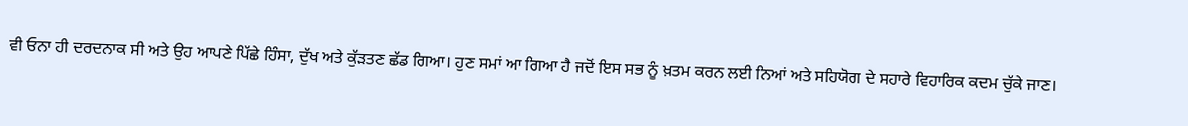ਵੀ ਓਨਾ ਹੀ ਦਰਦਨਾਕ ਸੀ ਅਤੇ ਉਹ ਆਪਣੇ ਪਿੱਛੇ ਹਿੰਸਾ, ਦੁੱਖ ਅਤੇ ਕੁੱੜਤਣ ਛੱਡ ਗਿਆ। ਹੁਣ ਸਮਾਂ ਆ ਗਿਆ ਹੈ ਜਦੋਂ ਇਸ ਸਭ ਨੂੰ ਖ਼ਤਮ ਕਰਨ ਲਈ ਨਿਆਂ ਅਤੇ ਸਹਿਯੋਗ ਦੇ ਸਹਾਰੇ ਵਿਹਾਰਿਕ ਕਦਮ ਚੁੱਕੇ ਜਾਣ।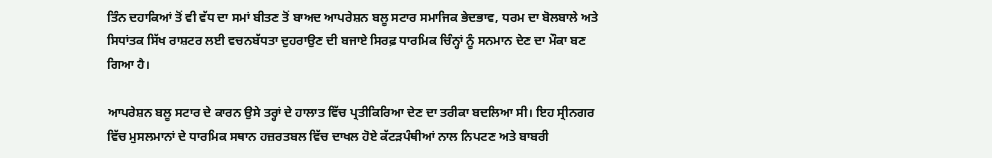ਤਿੰਨ ਦਹਾਕਿਆਂ ਤੋਂ ਵੀ ਵੱਧ ਦਾ ਸਮਾਂ ਬੀਤਣ ਤੋਂ ਬਾਅਦ ਆਪਰੇਸ਼ਨ ਬਲੂ ਸਟਾਰ ਸਮਾਜਿਕ ਭੇਦਭਾਵ, ਧਰਮ ਦਾ ਬੋਲਬਾਲੇ ਅਤੇ ਸਿਧਾਂਤਕ ਸਿੱਖ ਰਾਸ਼ਟਰ ਲਈ ਵਚਨਬੱਧਤਾ ਦੁਹਰਾਉਣ ਦੀ ਬਜਾਏ ਸਿਰਫ਼ ਧਾਰਮਿਕ ਚਿੰਨ੍ਹਾਂ ਨੂੰ ਸਨਮਾਨ ਦੇਣ ਦਾ ਮੌਕਾ ਬਣ ਗਿਆ ਹੈ।

ਆਪਰੇਸ਼ਨ ਬਲੂ ਸਟਾਰ ਦੇ ਕਾਰਨ ਉਸੇ ਤਰ੍ਹਾਂ ਦੇ ਹਾਲਾਤ ਵਿੱਚ ਪ੍ਰਤੀਕਿਰਿਆ ਦੇਣ ਦਾ ਤਰੀਕਾ ਬਦਲਿਆ ਸੀ। ਇਹ ਸ੍ਰੀਨਗਰ ਵਿੱਚ ਮੁਸਲਮਾਨਾਂ ਦੇ ਧਾਰਮਿਕ ਸਥਾਨ ਹਜ਼ਰਤਬਲ ਵਿੱਚ ਦਾਖਲ ਹੋਏ ਕੱਟੜਪੰਥੀਆਂ ਨਾਲ ਨਿਪਟਣ ਅਤੇ ਬਾਬਰੀ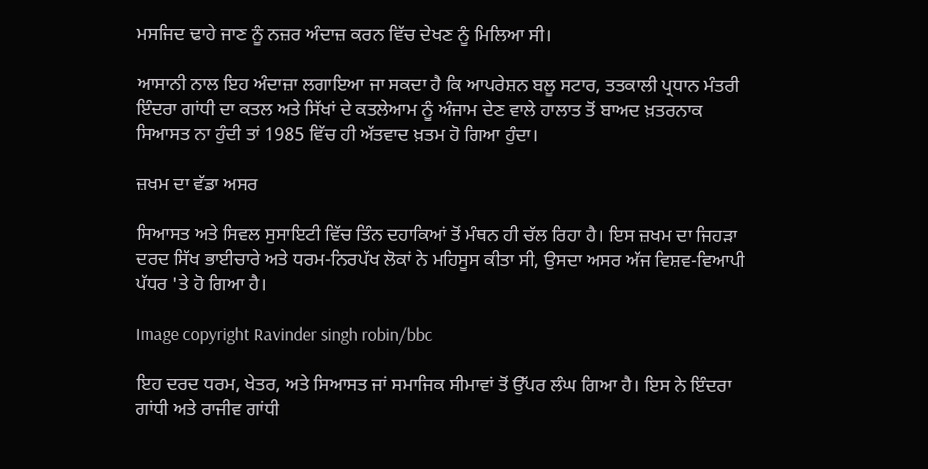ਮਸਜਿਦ ਢਾਹੇ ਜਾਣ ਨੂੰ ਨਜ਼ਰ ਅੰਦਾਜ਼ ਕਰਨ ਵਿੱਚ ਦੇਖਣ ਨੂੰ ਮਿਲਿਆ ਸੀ।

ਆਸਾਨੀ ਨਾਲ ਇਹ ਅੰਦਾਜ਼ਾ ਲਗਾਇਆ ਜਾ ਸਕਦਾ ਹੈ ਕਿ ਆਪਰੇਸ਼ਨ ਬਲੂ ਸਟਾਰ, ਤਤਕਾਲੀ ਪ੍ਰਧਾਨ ਮੰਤਰੀ ਇੰਦਰਾ ਗਾਂਧੀ ਦਾ ਕਤਲ ਅਤੇ ਸਿੱਖਾਂ ਦੇ ਕਤਲੇਆਮ ਨੂੰ ਅੰਜਾਮ ਦੇਣ ਵਾਲੇ ਹਾਲਾਤ ਤੋਂ ਬਾਅਦ ਖ਼ਤਰਨਾਕ ਸਿਆਸਤ ਨਾ ਹੁੰਦੀ ਤਾਂ 1985 ਵਿੱਚ ਹੀ ਅੱਤਵਾਦ ਖ਼ਤਮ ਹੋ ਗਿਆ ਹੁੰਦਾ।

ਜ਼ਖਮ ਦਾ ਵੱਡਾ ਅਸਰ

ਸਿਆਸਤ ਅਤੇ ਸਿਵਲ ਸੁਸਾਇਟੀ ਵਿੱਚ ਤਿੰਨ ਦਹਾਕਿਆਂ ਤੋਂ ਮੰਥਨ ਹੀ ਚੱਲ ਰਿਹਾ ਹੈ। ਇਸ ਜ਼ਖਮ ਦਾ ਜਿਹੜਾ ਦਰਦ ਸਿੱਖ ਭਾਈਚਾਰੇ ਅਤੇ ਧਰਮ-ਨਿਰਪੱਖ ਲੋਕਾਂ ਨੇ ਮਹਿਸੂਸ ਕੀਤਾ ਸੀ, ਉਸਦਾ ਅਸਰ ਅੱਜ ਵਿਸ਼ਵ-ਵਿਆਪੀ ਪੱਧਰ 'ਤੇ ਹੋ ਗਿਆ ਹੈ।

Image copyright Ravinder singh robin/bbc

ਇਹ ਦਰਦ ਧਰਮ, ਖੇਤਰ, ਅਤੇ ਸਿਆਸਤ ਜਾਂ ਸਮਾਜਿਕ ਸੀਮਾਵਾਂ ਤੋਂ ਉੱਪਰ ਲੰਘ ਗਿਆ ਹੈ। ਇਸ ਨੇ ਇੰਦਰਾ ਗਾਂਧੀ ਅਤੇ ਰਾਜੀਵ ਗਾਂਧੀ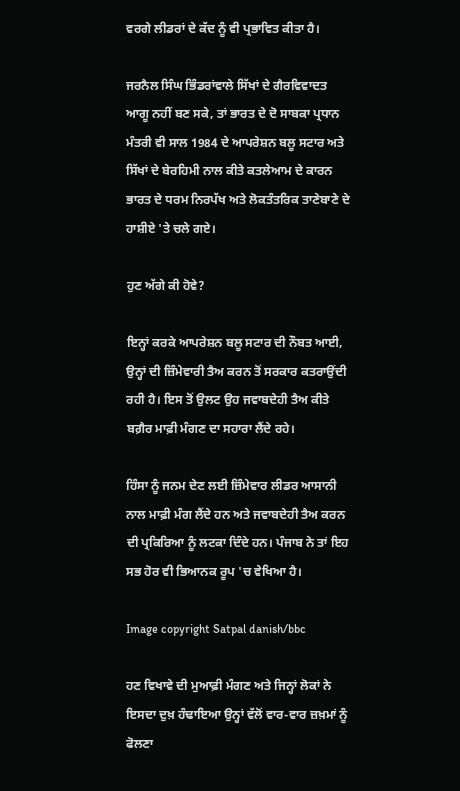ਵਰਗੇ ਲੀਡਰਾਂ ਦੇ ਕੱਦ ਨੂੰ ਵੀ ਪ੍ਰਭਾਵਿਤ ਕੀਤਾ ਹੈ।

ਜਰਨੈਲ ਸਿੰਘ ਭਿੰਡਰਾਂਵਾਲੇ ਸਿੱਖਾਂ ਦੇ ਗੈਰਵਿਵਾਦਤ ਆਗੂ ਨਹੀਂ ਬਣ ਸਕੇ, ਤਾਂ ਭਾਰਤ ਦੇ ਦੋ ਸਾਬਕਾ ਪ੍ਰਧਾਨ ਮੰਤਰੀ ਵੀ ਸਾਲ 1984 ਦੇ ਆਪਰੇਸ਼ਨ ਬਲੂ ਸਟਾਰ ਅਤੇ ਸਿੱਖਾਂ ਦੇ ਬੇਰਹਿਮੀ ਨਾਲ ਕੀਤੇ ਕਤਲੇਆਮ ਦੇ ਕਾਰਨ ਭਾਰਤ ਦੇ ਧਰਮ ਨਿਰਪੱਖ ਅਤੇ ਲੋਕਤੰਤਰਿਕ ਤਾਣੇਬਾਣੇ ਦੇ ਹਾਸ਼ੀਏ 'ਤੇ ਚਲੇ ਗਏ।

ਹੁਣ ਅੱਗੇ ਕੀ ਹੋਵੇ?

ਇਨ੍ਹਾਂ ਕਰਕੇ ਆਪਰੇਸ਼ਨ ਬਲੂ ਸਟਾਰ ਦੀ ਨੌਬਤ ਆਈ, ਉਨ੍ਹਾਂ ਦੀ ਜ਼ਿੰਮੇਵਾਰੀ ਤੈਅ ਕਰਨ ਤੋਂ ਸਰਕਾਰ ਕਤਰਾਉਂਦੀ ਰਹੀ ਹੈ। ਇਸ ਤੋਂ ਉਲਟ ਉਹ ਜਵਾਬਦੇਹੀ ਤੈਅ ਕੀਤੇ ਬਗ਼ੈਰ ਮਾਫ਼ੀ ਮੰਗਣ ਦਾ ਸਹਾਰਾ ਲੈਂਦੇ ਰਹੇ।

ਹਿੰਸਾ ਨੂੰ ਜਨਮ ਦੇਣ ਲਈ ਜ਼ਿੰਮੇਵਾਰ ਲੀਡਰ ਆਸਾਨੀ ਨਾਲ ਮਾਫ਼ੀ ਮੰਗ ਲੈਂਦੇ ਹਨ ਅਤੇ ਜਵਾਬਦੇਹੀ ਤੈਅ ਕਰਨ ਦੀ ਪ੍ਰਕਿਰਿਆ ਨੂੰ ਲਟਕਾ ਦਿੰਦੇ ਹਨ। ਪੰਜਾਬ ਨੇ ਤਾਂ ਇਹ ਸਭ ਹੋਰ ਵੀ ਭਿਆਨਕ ਰੂਪ 'ਚ ਵੇਖਿਆ ਹੈ।

Image copyright Satpal danish/bbc

ਹਣ ਵਿਖਾਵੇ ਦੀ ਮੁਆਫ਼ੀ ਮੰਗਣ ਅਤੇ ਜਿਨ੍ਹਾਂ ਲੋਕਾਂ ਨੇ ਇਸਦਾ ਦੁਖ਼ ਹੰਢਾਇਆ ਉਨ੍ਹਾਂ ਵੱਲੋਂ ਵਾਰ-ਵਾਰ ਜ਼ਖ਼ਮਾਂ ਨੂੰ ਫੋਲਣਾ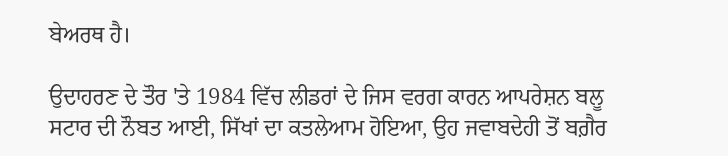ਬੇਅਰਥ ਹੈ।

ਉਦਾਹਰਣ ਦੇ ਤੌਰ 'ਤੇ 1984 ਵਿੱਚ ਲੀਡਰਾਂ ਦੇ ਜਿਸ ਵਰਗ ਕਾਰਨ ਆਪਰੇਸ਼ਨ ਬਲੂ ਸਟਾਰ ਦੀ ਨੌਬਤ ਆਈ, ਸਿੱਖਾਂ ਦਾ ਕਤਲੇਆਮ ਹੋਇਆ, ਉਹ ਜਵਾਬਦੇਹੀ ਤੋਂ ਬਗ਼ੈਰ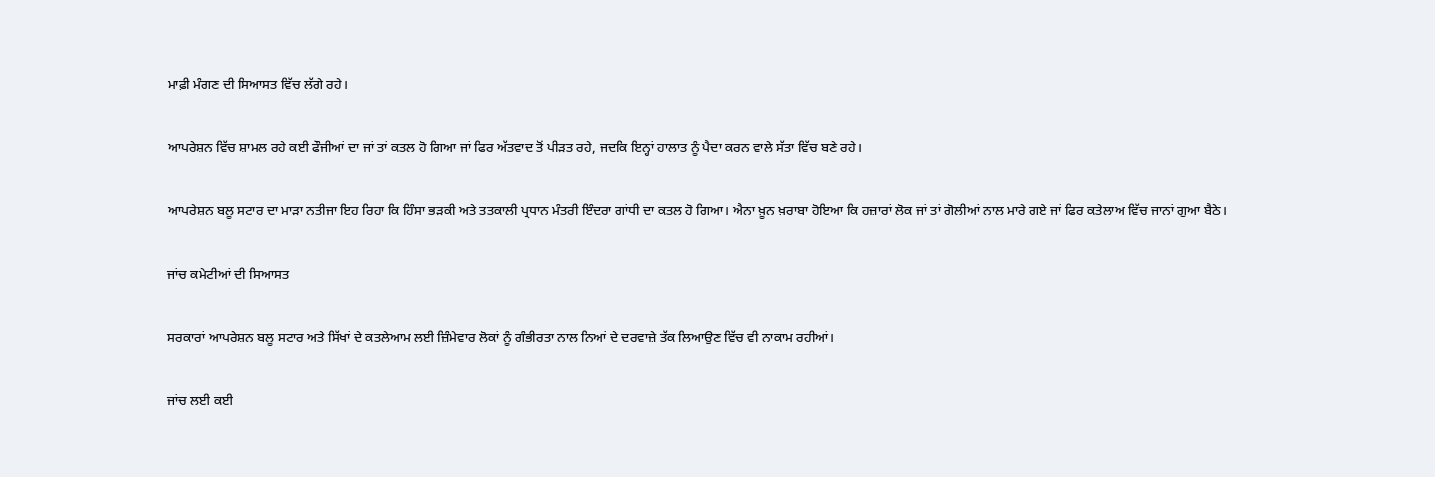ਮਾਫ਼ੀ ਮੰਗਣ ਦੀ ਸਿਆਸਤ ਵਿੱਚ ਲੱਗੇ ਰਹੇ।

ਆਪਰੇਸ਼ਨ ਵਿੱਚ ਸ਼ਾਮਲ ਰਹੇ ਕਈ ਫੌਜੀਆਂ ਦਾ ਜਾਂ ਤਾਂ ਕਤਲ ਹੋ ਗਿਆ ਜਾਂ ਫਿਰ ਅੱਤਵਾਦ ਤੋਂ ਪੀੜਤ ਰਹੇ, ਜਦਕਿ ਇਨ੍ਹਾਂ ਹਾਲਾਤ ਨੂੰ ਪੈਦਾ ਕਰਨ ਵਾਲੇ ਸੱਤਾ ਵਿੱਚ ਬਣੇ ਰਹੇ।

ਆਪਰੇਸ਼ਨ ਬਲੂ ਸਟਾਰ ਦਾ ਮਾੜਾ ਨਤੀਜਾ ਇਹ ਰਿਹਾ ਕਿ ਹਿੰਸਾ ਭੜਕੀ ਅਤੇ ਤਤਕਾਲੀ ਪ੍ਰਧਾਨ ਮੰਤਰੀ ਇੰਦਰਾ ਗਾਂਧੀ ਦਾ ਕਤਲ ਹੋ ਗਿਆ। ਐਨਾ ਖ਼ੂਨ ਖ਼ਰਾਬਾ ਹੋਇਆ ਕਿ ਹਜ਼ਾਰਾਂ ਲੋਕ ਜਾਂ ਤਾਂ ਗੋਲੀਆਂ ਨਾਲ ਮਾਰੇ ਗਏ ਜਾਂ ਫਿਰ ਕਤੇਲਾਅ ਵਿੱਚ ਜਾਨਾਂ ਗੁਆ ਬੈਠੇ।

ਜਾਂਚ ਕਮੇਟੀਆਂ ਦੀ ਸਿਆਸਤ

ਸਰਕਾਰਾਂ ਆਪਰੇਸ਼ਨ ਬਲੂ ਸਟਾਰ ਅਤੇ ਸਿੱਖਾਂ ਦੇ ਕਤਲੇਆਮ ਲਈ ਜ਼ਿੰਮੇਵਾਰ ਲੋਕਾਂ ਨੂੰ ਗੰਭੀਰਤਾ ਨਾਲ ਨਿਆਂ ਦੇ ਦਰਵਾਜ਼ੇ ਤੱਕ ਲਿਆਉਣ ਵਿੱਚ ਵੀ ਨਾਕਾਮ ਰਹੀਆਂ।

ਜਾਂਚ ਲਈ ਕਈ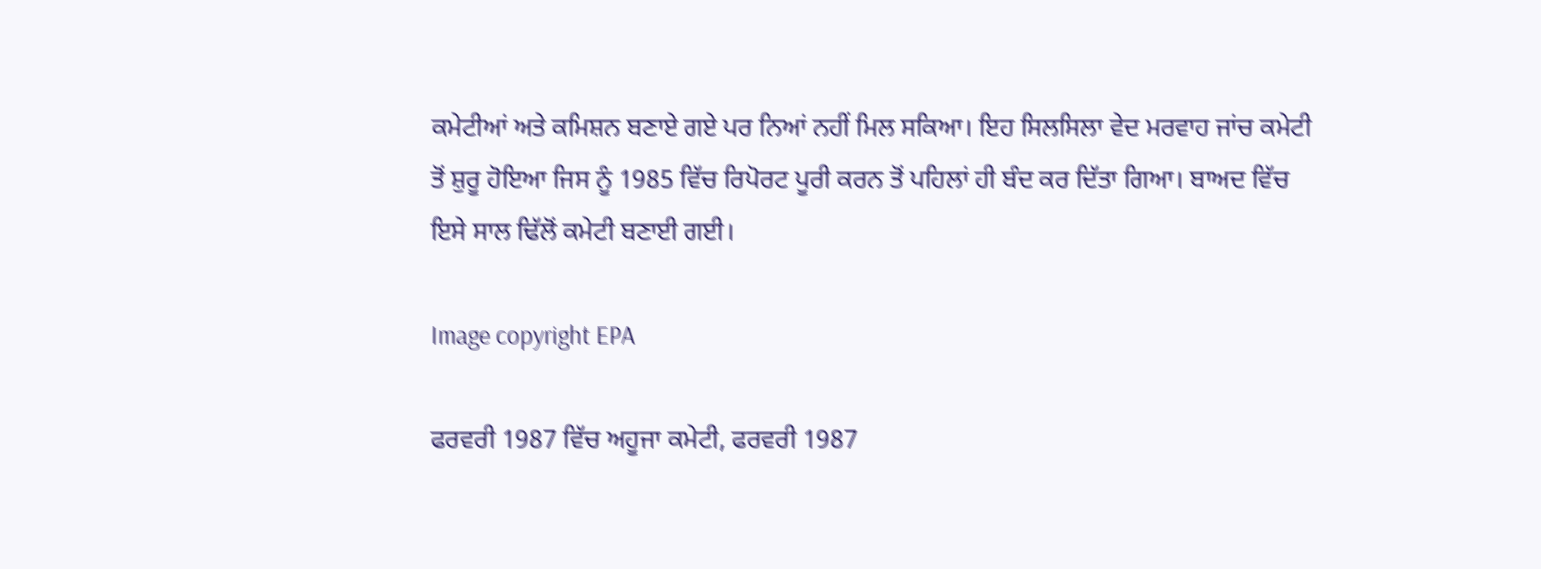ਕਮੇਟੀਆਂ ਅਤੇ ਕਮਿਸ਼ਨ ਬਣਾਏ ਗਏ ਪਰ ਨਿਆਂ ਨਹੀਂ ਮਿਲ ਸਕਿਆ। ਇਹ ਸਿਲਸਿਲਾ ਵੇਦ ਮਰਵਾਹ ਜਾਂਚ ਕਮੇਟੀ ਤੋਂ ਸ਼ੁਰੂ ਹੋਇਆ ਜਿਸ ਨੂੰ 1985 ਵਿੱਚ ਰਿਪੋਰਟ ਪੂਰੀ ਕਰਨ ਤੋਂ ਪਹਿਲਾਂ ਹੀ ਬੰਦ ਕਰ ਦਿੱਤਾ ਗਿਆ। ਬਾਅਦ ਵਿੱਚ ਇਸੇ ਸਾਲ ਢਿੱਲੋਂ ਕਮੇਟੀ ਬਣਾਈ ਗਈ।

Image copyright EPA

ਫਰਵਰੀ 1987 ਵਿੱਚ ਅਹੂਜਾ ਕਮੇਟੀ, ਫਰਵਰੀ 1987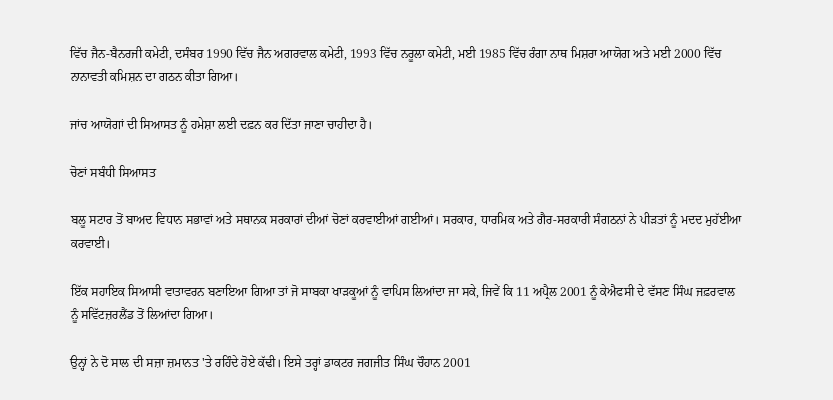ਵਿੱਚ ਜੈਨ-ਬੈਨਰਜੀ ਕਮੇਟੀ, ਦਸੰਬਰ 1990 ਵਿੱਚ ਜੈਨ ਅਗਰਵਾਲ ਕਮੇਟੀ, 1993 ਵਿੱਚ ਨਰੂਲਾ ਕਮੇਟੀ, ਮਈ 1985 ਵਿੱਚ ਰੰਗਾ ਨਾਥ ਮਿਸ਼ਰਾ ਆਯੋਗ ਅਤੇ ਮਈ 2000 ਵਿੱਚ ਨਾਨਾਵਤੀ ਕਮਿਸ਼ਨ ਦਾ ਗਠਨ ਕੀਤਾ ਗਿਆ।

ਜਾਂਚ ਆਯੋਗਾਂ ਦੀ ਸਿਆਸਤ ਨੂੰ ਹਮੇਸ਼ਾ ਲਈ ਦਫ਼ਨ ਕਰ ਦਿੱਤਾ ਜਾਣਾ ਚਾਹੀਦਾ ਹੈ।

ਚੋਣਾਂ ਸਬੰਧੀ ਸਿਆਸਤ

ਬਲੂ ਸਟਾਰ ਤੋਂ ਬਾਅਦ ਵਿਧਾਨ ਸਭਾਵਾਂ ਅਤੇ ਸਥਾਨਕ ਸਰਕਾਰਾਂ ਦੀਆਂ ਚੋਣਾਂ ਕਰਵਾਈਆਂ ਗਈਆਂ। ਸਰਕਾਰ, ਧਾਰਮਿਕ ਅਤੇ ਗੈਰ-ਸਰਕਾਰੀ ਸੰਗਠਨਾਂ ਨੇ ਪੀੜਤਾਂ ਨੂੰ ਮਦਦ ਮੁਹੱਈਆ ਕਰਵਾਈ।

ਇੱਕ ਸਹਾਇਕ ਸਿਆਸੀ ਵਾਤਾਵਰਨ ਬਣਾਇਆ ਗਿਆ ਤਾਂ ਜੋ ਸਾਬਕਾ ਖਾੜਕੂਆਂ ਨੂੰ ਵਾਪਿਸ ਲਿਆਂਦਾ ਜਾ ਸਕੇ, ਜਿਵੇਂ ਕਿ 11 ਅਪ੍ਰੈਲ 2001 ਨੂੰ ਕੇਐਫਸੀ ਦੇ ਵੱਸਣ ਸਿੰਘ ਜਫ਼ਰਵਾਲ ਨੂੰ ਸਵਿੱਟਜ਼ਰਲੈਂਡ ਤੋਂ ਲਿਆਂਦਾ ਗਿਆ।

ਉਨ੍ਹਾਂ ਨੇ ਦੋ ਸਾਲ ਦੀ ਸਜ਼ਾ ਜ਼ਮਾਨਤ 'ਤੇ ਰਹਿੰਦੇ ਹੋਏ ਕੱਢੀ। ਇਸੇ ਤਰ੍ਹਾਂ ਡਾਕਟਰ ਜਗਜੀਤ ਸਿੰਘ ਚੌਹਾਨ 2001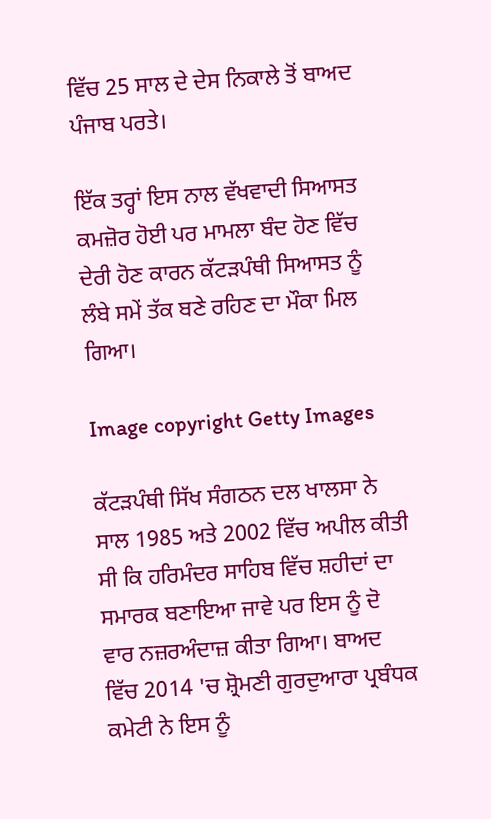ਵਿੱਚ 25 ਸਾਲ ਦੇ ਦੇਸ ਨਿਕਾਲੇ ਤੋਂ ਬਾਅਦ ਪੰਜਾਬ ਪਰਤੇ।

ਇੱਕ ਤਰ੍ਹਾਂ ਇਸ ਨਾਲ ਵੱਖਵਾਦੀ ਸਿਆਸਤ ਕਮਜ਼ੋਰ ਹੋਈ ਪਰ ਮਾਮਲਾ ਬੰਦ ਹੋਣ ਵਿੱਚ ਦੇਰੀ ਹੋਣ ਕਾਰਨ ਕੱਟੜਪੰਥੀ ਸਿਆਸਤ ਨੂੰ ਲੰਬੇ ਸਮੇਂ ਤੱਕ ਬਣੇ ਰਹਿਣ ਦਾ ਮੌਕਾ ਮਿਲ ਗਿਆ।

Image copyright Getty Images

ਕੱਟੜਪੰਥੀ ਸਿੱਖ ਸੰਗਠਨ ਦਲ ਖਾਲਸਾ ਨੇ ਸਾਲ 1985 ਅਤੇ 2002 ਵਿੱਚ ਅਪੀਲ ਕੀਤੀ ਸੀ ਕਿ ਹਰਿਮੰਦਰ ਸਾਹਿਬ ਵਿੱਚ ਸ਼ਹੀਦਾਂ ਦਾ ਸਮਾਰਕ ਬਣਾਇਆ ਜਾਵੇ ਪਰ ਇਸ ਨੂੰ ਦੋ ਵਾਰ ਨਜ਼ਰਅੰਦਾਜ਼ ਕੀਤਾ ਗਿਆ। ਬਾਅਦ ਵਿੱਚ 2014 'ਚ ਸ਼੍ਰੋਮਣੀ ਗੁਰਦੁਆਰਾ ਪ੍ਰਬੰਧਕ ਕਮੇਟੀ ਨੇ ਇਸ ਨੂੰ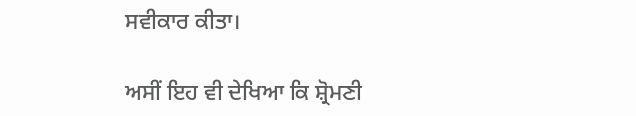ਸਵੀਕਾਰ ਕੀਤਾ।

ਅਸੀਂ ਇਹ ਵੀ ਦੇਖਿਆ ਕਿ ਸ਼੍ਰੋਮਣੀ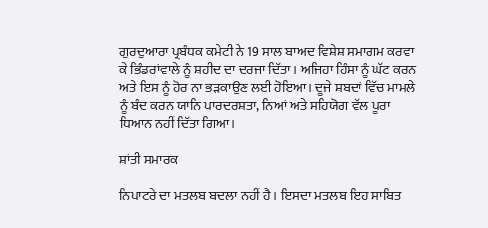ਗੁਰਦੁਆਰਾ ਪ੍ਰਬੰਧਕ ਕਮੇਟੀ ਨੇ 19 ਸਾਲ ਬਾਅਦ ਵਿਸ਼ੇਸ਼ ਸਮਾਗਮ ਕਰਵਾ ਕੇ ਭਿੰਡਰਾਂਵਾਲੇ ਨੂੰ ਸ਼ਹੀਦ ਦਾ ਦਰਜਾ ਦਿੱਤਾ। ਅਜਿਹਾ ਹਿੰਸਾ ਨੂੰ ਘੱਟ ਕਰਨ ਅਤੇ ਇਸ ਨੂੰ ਹੋਰ ਨਾ ਭੜਕਾਉਣ ਲਈ ਹੋਇਆ। ਦੂਜੇ ਸ਼ਬਦਾਂ ਵਿੱਚ ਮਾਮਲੇ ਨੂੰ ਬੰਦ ਕਰਨ ਯਾਨਿ ਪਾਰਦਰਸ਼ਤਾ, ਨਿਆਂ ਅਤੇ ਸਹਿਯੋਗ ਵੱਲ ਪੂਰਾ ਧਿਆਨ ਨਹੀਂ ਦਿੱਤਾ ਗਿਆ।

ਸ਼ਾਂਤੀ ਸਮਾਰਕ

ਨਿਪਾਟਰੇ ਦਾ ਮਤਲਬ ਬਦਲਾ ਨਹੀਂ ਹੈ। ਇਸਦਾ ਮਤਲਬ ਇਹ ਸਾਬਿਤ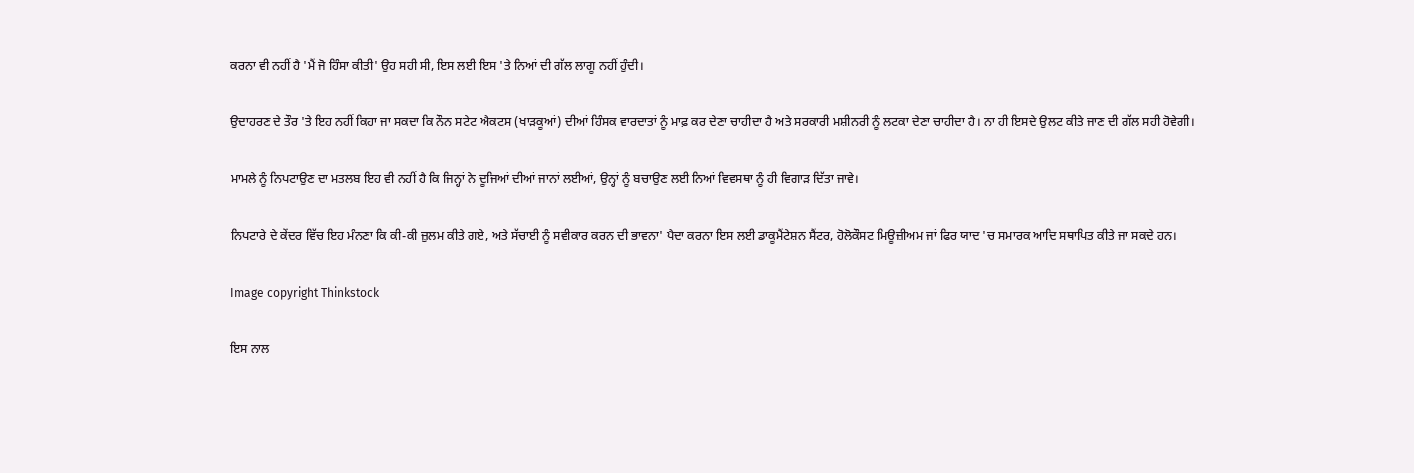ਕਰਨਾ ਵੀ ਨਹੀਂ ਹੈ 'ਮੈਂ ਜੋ ਹਿੰਸਾ ਕੀਤੀ' ਉਹ ਸਹੀ ਸੀ, ਇਸ ਲਈ ਇਸ 'ਤੇ ਨਿਆਂ ਦੀ ਗੱਲ ਲਾਗੂ ਨਹੀਂ ਹੁੰਦੀ।

ਉਦਾਹਰਣ ਦੇ ਤੌਰ 'ਤੇ ਇਹ ਨਹੀਂ ਕਿਹਾ ਜਾ ਸਕਦਾ ਕਿ ਨੌਨ ਸਟੇਟ ਐਕਟਸ (ਖਾੜਕੂਆਂ) ਦੀਆਂ ਹਿੰਸਕ ਵਾਰਦਾਤਾਂ ਨੂੰ ਮਾਫ਼ ਕਰ ਦੇਣਾ ਚਾਹੀਦਾ ਹੈ ਅਤੇ ਸਰਕਾਰੀ ਮਸ਼ੀਨਰੀ ਨੂੰ ਲਟਕਾ ਦੇਣਾ ਚਾਹੀਦਾ ਹੈ। ਨਾ ਹੀ ਇਸਦੇ ਉਲਟ ਕੀਤੇ ਜਾਣ ਦੀ ਗੱਲ ਸਹੀ ਹੋਵੇਗੀ।

ਮਾਮਲੇ ਨੂੰ ਨਿਪਟਾਉਣ ਦਾ ਮਤਲਬ ਇਹ ਵੀ ਨਹੀਂ ਹੈ ਕਿ ਜਿਨ੍ਹਾਂ ਨੇ ਦੂਜਿਆਂ ਦੀਆਂ ਜਾਨਾਂ ਲਈਆਂ, ਉਨ੍ਹਾਂ ਨੂੰ ਬਚਾਉਣ ਲਈ ਨਿਆਂ ਵਿਵਸਥਾ ਨੂੰ ਹੀ ਵਿਗਾੜ ਦਿੱਤਾ ਜਾਵੇ।

ਨਿਪਟਾਰੇ ਦੇ ਕੇਂਦਰ ਵਿੱਚ ਇਹ ਮੰਨਣਾ ਕਿ ਕੀ-ਕੀ ਜ਼ੁਲਮ ਕੀਤੇ ਗਏ, ਅਤੇ ਸੱਚਾਈ ਨੂੰ ਸਵੀਕਾਰ ਕਰਨ ਦੀ ਭਾਵਨਾ' ਪੈਦਾ ਕਰਨਾ ਇਸ ਲਈ ਡਾਕੂਮੈਂਟੇਸ਼ਨ ਸੈਂਟਰ, ਹੋਲੋਕੌਸਟ ਮਿਊਜ਼ੀਅਮ ਜਾਂ ਫਿਰ ਯਾਦ 'ਚ ਸਮਾਰਕ ਆਦਿ ਸਥਾਪਿਤ ਕੀਤੇ ਜਾ ਸਕਦੇ ਹਨ।

Image copyright Thinkstock

ਇਸ ਨਾਲ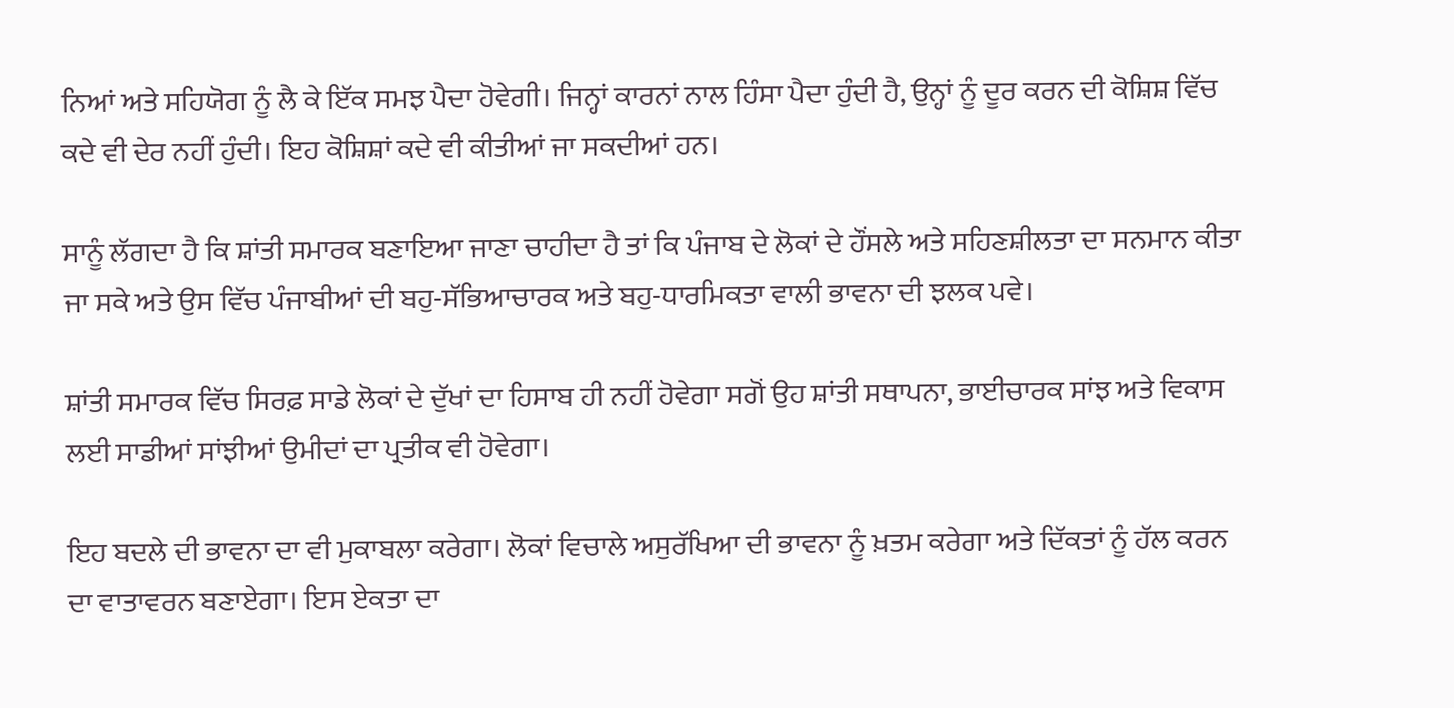ਨਿਆਂ ਅਤੇ ਸਹਿਯੋਗ ਨੂੰ ਲੈ ਕੇ ਇੱਕ ਸਮਝ ਪੈਦਾ ਹੋਵੇਗੀ। ਜਿਨ੍ਹਾਂ ਕਾਰਨਾਂ ਨਾਲ ਹਿੰਸਾ ਪੈਦਾ ਹੁੰਦੀ ਹੈ, ਉਨ੍ਹਾਂ ਨੂੰ ਦੂਰ ਕਰਨ ਦੀ ਕੋਸ਼ਿਸ਼ ਵਿੱਚ ਕਦੇ ਵੀ ਦੇਰ ਨਹੀਂ ਹੁੰਦੀ। ਇਹ ਕੋਸ਼ਿਸ਼ਾਂ ਕਦੇ ਵੀ ਕੀਤੀਆਂ ਜਾ ਸਕਦੀਆਂ ਹਨ।

ਸਾਨੂੰ ਲੱਗਦਾ ਹੈ ਕਿ ਸ਼ਾਂਤੀ ਸਮਾਰਕ ਬਣਾਇਆ ਜਾਣਾ ਚਾਹੀਦਾ ਹੈ ਤਾਂ ਕਿ ਪੰਜਾਬ ਦੇ ਲੋਕਾਂ ਦੇ ਹੌਂਸਲੇ ਅਤੇ ਸਹਿਣਸ਼ੀਲਤਾ ਦਾ ਸਨਮਾਨ ਕੀਤਾ ਜਾ ਸਕੇ ਅਤੇ ਉਸ ਵਿੱਚ ਪੰਜਾਬੀਆਂ ਦੀ ਬਹੁ-ਸੱਭਿਆਚਾਰਕ ਅਤੇ ਬਹੁ-ਧਾਰਮਿਕਤਾ ਵਾਲੀ ਭਾਵਨਾ ਦੀ ਝਲਕ ਪਵੇ।

ਸ਼ਾਂਤੀ ਸਮਾਰਕ ਵਿੱਚ ਸਿਰਫ਼ ਸਾਡੇ ਲੋਕਾਂ ਦੇ ਦੁੱਖਾਂ ਦਾ ਹਿਸਾਬ ਹੀ ਨਹੀਂ ਹੋਵੇਗਾ ਸਗੋਂ ਉਹ ਸ਼ਾਂਤੀ ਸਥਾਪਨਾ, ਭਾਈਚਾਰਕ ਸਾਂਝ ਅਤੇ ਵਿਕਾਸ ਲਈ ਸਾਡੀਆਂ ਸਾਂਝੀਆਂ ਉਮੀਦਾਂ ਦਾ ਪ੍ਰਤੀਕ ਵੀ ਹੋਵੇਗਾ।

ਇਹ ਬਦਲੇ ਦੀ ਭਾਵਨਾ ਦਾ ਵੀ ਮੁਕਾਬਲਾ ਕਰੇਗਾ। ਲੋਕਾਂ ਵਿਚਾਲੇ ਅਸੁਰੱਖਿਆ ਦੀ ਭਾਵਨਾ ਨੂੰ ਖ਼ਤਮ ਕਰੇਗਾ ਅਤੇ ਦਿੱਕਤਾਂ ਨੂੰ ਹੱਲ ਕਰਨ ਦਾ ਵਾਤਾਵਰਨ ਬਣਾਏਗਾ। ਇਸ ਏਕਤਾ ਦਾ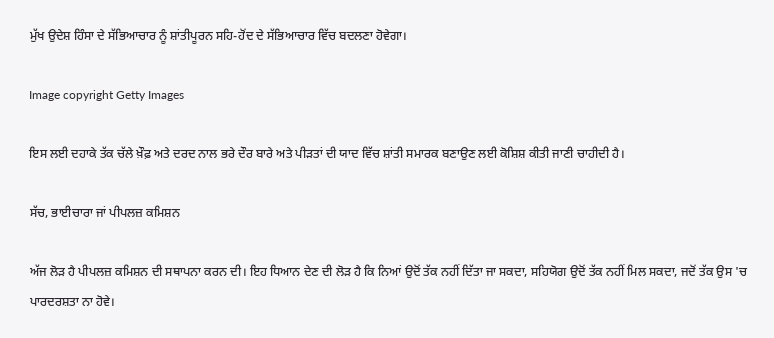ਮੁੱਖ ਉਦੇਸ਼ ਹਿੰਸਾ ਦੇ ਸੱਭਿਆਚਾਰ ਨੂੰ ਸ਼ਾਂਤੀਪੂਰਨ ਸਹਿ-ਹੋਂਦ ਦੇ ਸੱਭਿਆਚਾਰ ਵਿੱਚ ਬਦਲਣਾ ਹੋਵੇਗਾ।

Image copyright Getty Images

ਇਸ ਲਈ ਦਹਾਕੇ ਤੱਕ ਚੱਲੇ ਖ਼ੌਫ਼ ਅਤੇ ਦਰਦ ਨਾਲ ਭਰੇ ਦੌਰ ਬਾਰੇ ਅਤੇ ਪੀੜਤਾਂ ਦੀ ਯਾਦ ਵਿੱਚ ਸ਼ਾਂਤੀ ਸਮਾਰਕ ਬਣਾਉਣ ਲਈ ਕੋਸ਼ਿਸ਼ ਕੀਤੀ ਜਾਣੀ ਚਾਹੀਦੀ ਹੈ।

ਸੱਚ, ਭਾਈਚਾਰਾ ਜਾਂ ਪੀਪਲਜ਼ ਕਮਿਸ਼ਨ

ਅੱਜ ਲੋੜ ਹੈ ਪੀਪਲਜ਼ ਕਮਿਸ਼ਨ ਦੀ ਸਥਾਪਨਾ ਕਰਨ ਦੀ। ਇਹ ਧਿਆਨ ਦੇਣ ਦੀ ਲੋੜ ਹੈ ਕਿ ਨਿਆਂ ਉਦੋਂ ਤੱਕ ਨਹੀਂ ਦਿੱਤਾ ਜਾ ਸਕਦਾ, ਸਹਿਯੋਗ ਉਦੋਂ ਤੱਕ ਨਹੀਂ ਮਿਲ ਸਕਦਾ, ਜਦੋਂ ਤੱਕ ਉਸ 'ਚ ਪਾਰਦਰਸ਼ਤਾ ਨਾ ਹੋਵੇ।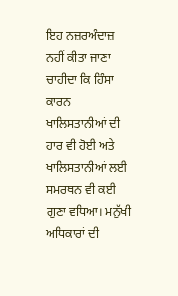ਇਹ ਨਜ਼ਰਅੰਦਾਜ਼ ਨਹੀਂ ਕੀਤਾ ਜਾਣਾ ਚਾਹੀਦਾ ਕਿ ਹਿੰਸਾ ਕਾਰਨ ਖਾਲਿਸਤਾਨੀਆਂ ਦੀ ਹਾਰ ਵੀ ਹੋਈ ਅਤੇ ਖਾਲਿਸਤਾਨੀਆਂ ਲਈ ਸਮਰਥਨ ਵੀ ਕਈ ਗੁਣਾ ਵਧਿਆ। ਮਨੁੱਖੀ ਅਧਿਕਾਰਾਂ ਦੀ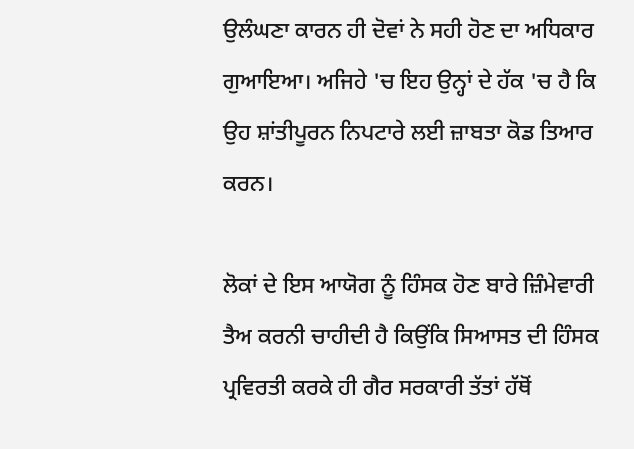ਉਲੰਘਣਾ ਕਾਰਨ ਹੀ ਦੋਵਾਂ ਨੇ ਸਹੀ ਹੋਣ ਦਾ ਅਧਿਕਾਰ ਗੁਆਇਆ। ਅਜਿਹੇ 'ਚ ਇਹ ਉਨ੍ਹਾਂ ਦੇ ਹੱਕ 'ਚ ਹੈ ਕਿ ਉਹ ਸ਼ਾਂਤੀਪੂਰਨ ਨਿਪਟਾਰੇ ਲਈ ਜ਼ਾਬਤਾ ਕੋਡ ਤਿਆਰ ਕਰਨ।

ਲੋਕਾਂ ਦੇ ਇਸ ਆਯੋਗ ਨੂੰ ਹਿੰਸਕ ਹੋਣ ਬਾਰੇ ਜ਼ਿੰਮੇਵਾਰੀ ਤੈਅ ਕਰਨੀ ਚਾਹੀਦੀ ਹੈ ਕਿਉਂਕਿ ਸਿਆਸਤ ਦੀ ਹਿੰਸਕ ਪ੍ਰਵਿਰਤੀ ਕਰਕੇ ਹੀ ਗੈਰ ਸਰਕਾਰੀ ਤੱਤਾਂ ਹੱਥੋਂ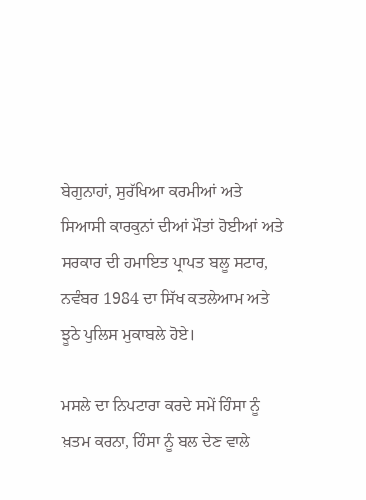ਬੇਗੁਨਾਹਾਂ, ਸੁਰੱਖਿਆ ਕਰਮੀਆਂ ਅਤੇ ਸਿਆਸੀ ਕਾਰਕੁਨਾਂ ਦੀਆਂ ਮੌਤਾਂ ਹੋਈਆਂ ਅਤੇ ਸਰਕਾਰ ਦੀ ਹਮਾਇਤ ਪ੍ਰਾਪਤ ਬਲੂ ਸਟਾਰ, ਨਵੰਬਰ 1984 ਦਾ ਸਿੱਖ ਕਤਲੇਆਮ ਅਤੇ ਝੂਠੇ ਪੁਲਿਸ ਮੁਕਾਬਲੇ ਹੋਏ।

ਮਸਲੇ ਦਾ ਨਿਪਟਾਰਾ ਕਰਦੇ ਸਮੇਂ ਹਿੰਸਾ ਨੂੰ ਖ਼ਤਮ ਕਰਨਾ, ਹਿੰਸਾ ਨੂੰ ਬਲ ਦੇਣ ਵਾਲੇ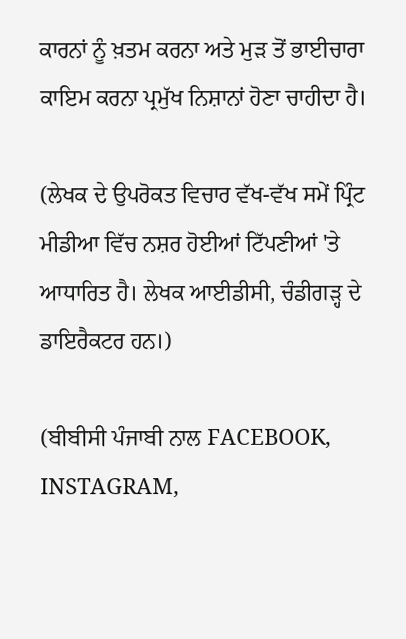ਕਾਰਨਾਂ ਨੂੰ ਖ਼ਤਮ ਕਰਨਾ ਅਤੇ ਮੁੜ ਤੋਂ ਭਾਈਚਾਰਾ ਕਾਇਮ ਕਰਨਾ ਪ੍ਰਮੁੱਖ ਨਿਸ਼ਾਨਾਂ ਹੋਣਾ ਚਾਹੀਦਾ ਹੈ।

(ਲੇਖਕ ਦੇ ਉਪਰੋਕਤ ਵਿਚਾਰ ਵੱਖ-ਵੱਖ ਸਮੇਂ ਪ੍ਰਿੰਟ ਮੀਡੀਆ ਵਿੱਚ ਨਸ਼ਰ ਹੋਈਆਂ ਟਿੱਪਣੀਆਂ 'ਤੇ ਆਧਾਰਿਤ ਹੈ। ਲੇਖਕ ਆਈਡੀਸੀ, ਚੰਡੀਗੜ੍ਹ ਦੇ ਡਾਇਰੈਕਟਰ ਹਨ।)

(ਬੀਬੀਸੀ ਪੰਜਾਬੀ ਨਾਲ FACEBOOK, INSTAGRAM,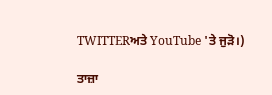TWITTERਅਤੇ YouTube 'ਤੇ ਜੁੜੋ।)

ਤਾਜ਼ਾ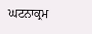ਘਟਨਾਕ੍ਰਮ